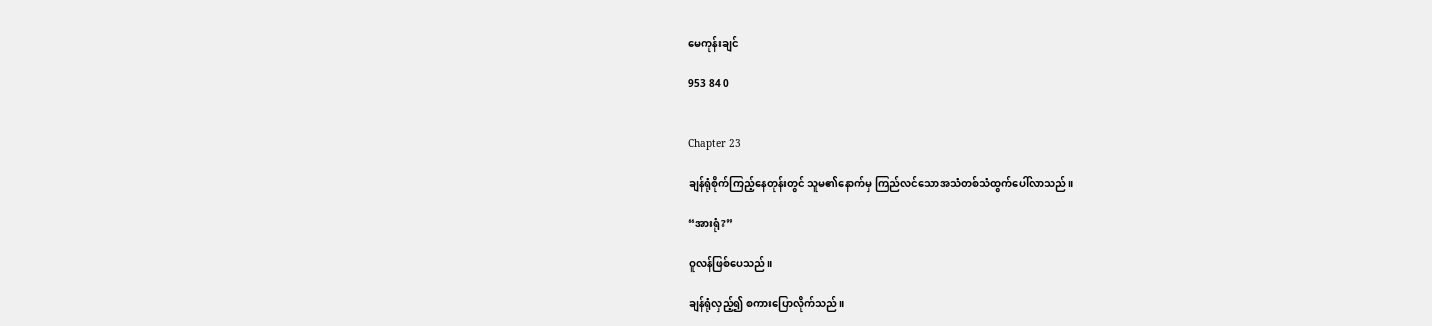မေကုန်းချင်

953 84 0


Chapter 23

ချန်ရုံစိုက်ကြည့်နေတုန်းတွင် သူမ၏နောက်မှ ကြည်လင်သောအသံတစ်သံထွက်ပေါ်လာသည်။

“အားရုံ?”

ဝူလန်ဖြစ်ပေသည်။

ချန်ရုံလှည့်၍ စကားပြောလိုက်သည်။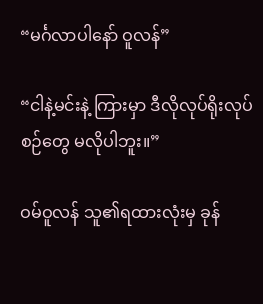“မင်္ဂလာပါနော် ဝူလန်”

“ငါနဲ့မင်းနဲ့ ကြားမှာ ဒီလိုလုပ်ရိုးလုပ်စဉ်တွေ မလိုပါဘူး။”

ဝမ်ဝူလန် သူ၏ရထားလုံးမှ ခုန်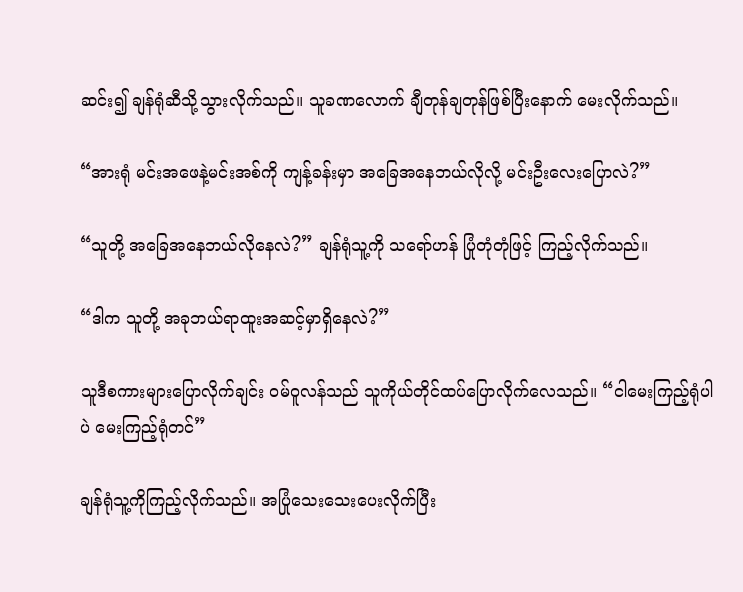ဆင်း၍ ချန်ရုံဆီသို့သွားလိုက်သည်။ သူခဏလောက် ချီတုန်ချတုန်ဖြစ်ပြီးနောက် မေးလိုက်သည်။

“အားရုံ မင်းအဖေနဲ့မင်းအစ်ကို ကျန့်ခန်းမှာ အခြေအနေဘယ်လိုလို့ မင်းဦးလေးပြောလဲ?”

“သူတို့ အခြေအနေဘယ်လိုနေလဲ?” ချန်ရုံသူ့ကို သရော်ဟန် ပြုံတုံတုံဖြင့် ကြည့်လိုက်သည်။

“ဒါက သူတို့ အခုဘယ်ရာထူးအဆင့်မှာရှိနေလဲ?”

သူဒီစကားများပြောလိုက်ချင်း ဝမ်ဝူလန်သည် သူကိုယ်တိုင်ထပ်ပြောလိုက်လေသည်။ “ငါမေးကြည့်ရုံပါပဲ မေးကြည့်ရုံတင်”

ချန်ရုံသူ့ကိုကြည့်လိုက်သည်။ အပြုံသေးသေးပေးလိုက်ပြီး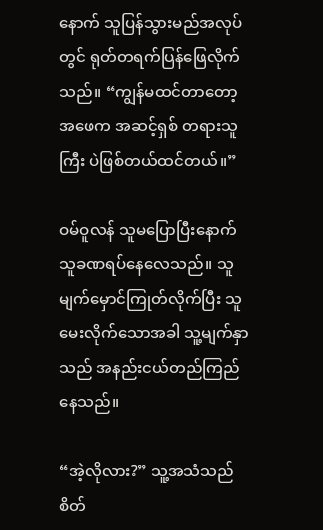နောက် သူပြန်သွားမည်အလုပ်တွင် ရုတ်တရက်ပြန်ဖြေလိုက်သည်။ “ကျွန်မထင်တာတော့ အဖေက အဆင့်ရှစ် တရားသူကြီး ပဲဖြစ်တယ်ထင်တယ်။”

ဝမ်ဝူလန် သူမပြောပြီးနောက် သူခဏရပ်နေလေသည်။ သူမျက်မှောင်ကြုတ်လိုက်ပြီး သူမေးလိုက်သောအခါ သူ့မျက်နှာသည် အနည်းငယ်တည်ကြည်နေသည်။

“အဲ့လိုလား?” သူ့အသံသည်စိတ်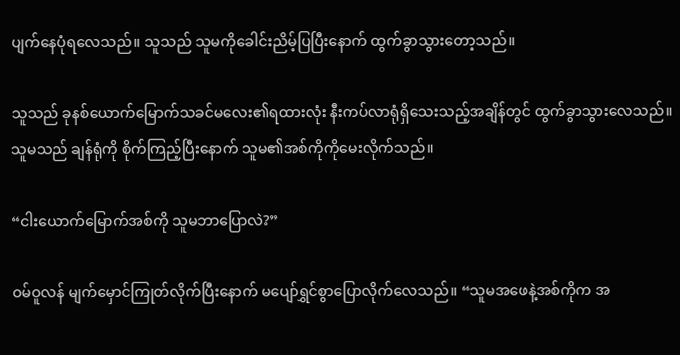ပျက်နေပုံရလေသည်။ သူသည် သူမကိုခေါင်းညိမ့်ပြပြီးနောက် ထွက်ခွာသွားတော့သည်။

သူသည် ခုနစ်ယောက်မြောက်သခင်မလေး၏ရထားလုံး နီးကပ်လာရုံရှိသေးသည့်အချိန်တွင် ထွက်ခွာသွားလေသည်။ သူမသည် ချန်ရုံကို စိုက်ကြည့်ပြီးနောက် သူမ၏အစ်ကိုကိုမေးလိုက်သည်။

“ငါးယောက်မြောက်အစ်ကို သူမဘာပြောလဲ?”

ဝမ်ဝူလန် မျက်မှောင်ကြုတ်လိုက်ပြီးနောက် မပျော်ရွှင်စွာပြောလိုက်လေသည်။ “သူမအဖေနဲ့အစ်ကိုက အ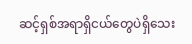ဆင့်ရှစ်အရာရှိငယ်တွေပဲရှိသေး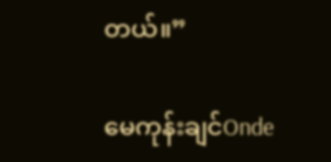တယ်။”

မေကုန်းချင်Onde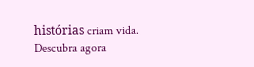histórias criam vida. Descubra agora